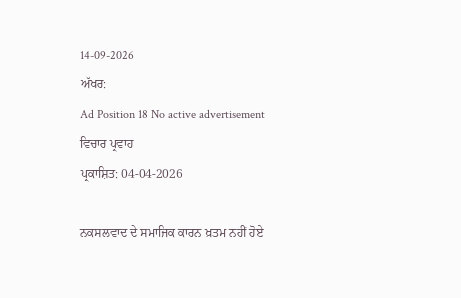14-09-2026
ਅੱਖਰ:
Ad Position 18 No active advertisement
ਵਿਚਾਰ ਪ੍ਰਵਾਹ
ਪ੍ਰਕਾਸ਼ਿਤ: 04-04-2026

ਨਕਸਲਵਾਦ ਦੇ ਸਮਾਜਿਕ ਕਾਰਨ ਖ਼ਤਮ ਨਹੀਂ ਹੋਏ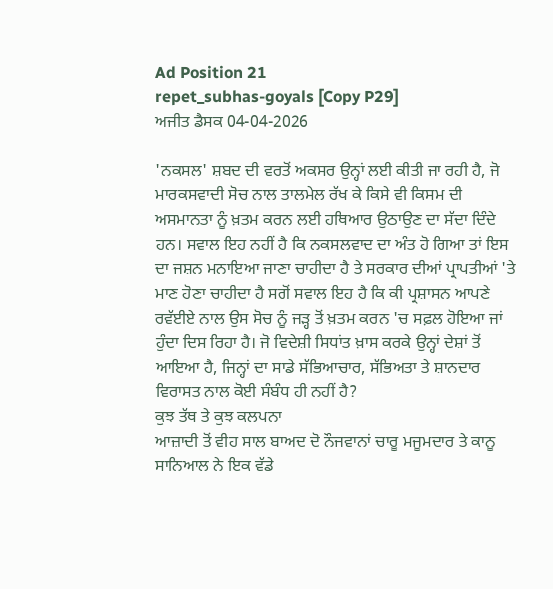Ad Position 21
repet_subhas-goyals [Copy P29]
ਅਜੀਤ ਡੈਸਕ 04-04-2026

'ਨਕਸਲ' ਸ਼ਬਦ ਦੀ ਵਰਤੋਂ ਅਕਸਰ ਉਨ੍ਹਾਂ ਲਈ ਕੀਤੀ ਜਾ ਰਹੀ ਹੈ, ਜੋ ਮਾਰਕਸਵਾਦੀ ਸੋਚ ਨਾਲ ਤਾਲਮੇਲ ਰੱਖ ਕੇ ਕਿਸੇ ਵੀ ਕਿਸਮ ਦੀ ਅਸਮਾਨਤਾ ਨੂੰ ਖ਼ਤਮ ਕਰਨ ਲਈ ਹਥਿਆਰ ਉਠਾਉਣ ਦਾ ਸੱਦਾ ਦਿੰਦੇ ਹਨ। ਸਵਾਲ ਇਹ ਨਹੀਂ ਹੈ ਕਿ ਨਕਸਲਵਾਦ ਦਾ ਅੰਤ ਹੋ ਗਿਆ ਤਾਂ ਇਸ ਦਾ ਜਸ਼ਨ ਮਨਾਇਆ ਜਾਣਾ ਚਾਹੀਦਾ ਹੈ ਤੇ ਸਰਕਾਰ ਦੀਆਂ ਪ੍ਰਾਪਤੀਆਂ 'ਤੇ ਮਾਣ ਹੋਣਾ ਚਾਹੀਦਾ ਹੈ ਸਗੋਂ ਸਵਾਲ ਇਹ ਹੈ ਕਿ ਕੀ ਪ੍ਰਸ਼ਾਸਨ ਆਪਣੇ ਰਵੱਈਏ ਨਾਲ ਉਸ ਸੋਚ ਨੂੰ ਜੜ੍ਹ ਤੋਂ ਖ਼ਤਮ ਕਰਨ 'ਚ ਸਫ਼ਲ ਹੋਇਆ ਜਾਂ ਹੁੰਦਾ ਦਿਸ ਰਿਹਾ ਹੈ। ਜੋ ਵਿਦੇਸ਼ੀ ਸਿਧਾਂਤ ਖ਼ਾਸ ਕਰਕੇ ਉਨ੍ਹਾਂ ਦੇਸ਼ਾਂ ਤੋਂ ਆਇਆ ਹੈ, ਜਿਨ੍ਹਾਂ ਦਾ ਸਾਡੇ ਸੱਭਿਆਚਾਰ, ਸੱਭਿਅਤਾ ਤੇ ਸ਼ਾਨਦਾਰ ਵਿਰਾਸਤ ਨਾਲ ਕੋਈ ਸੰਬੰਧ ਹੀ ਨਹੀਂ ਹੈ?
ਕੁਝ ਤੱਥ ਤੇ ਕੁਝ ਕਲਪਨਾ
ਆਜ਼ਾਦੀ ਤੋਂ ਵੀਹ ਸਾਲ ਬਾਅਦ ਦੋ ਨੌਜਵਾਨਾਂ ਚਾਰੂ ਮਜੂਮਦਾਰ ਤੇ ਕਾਨੂ ਸਾਨਿਆਲ ਨੇ ਇਕ ਵੱਡੇ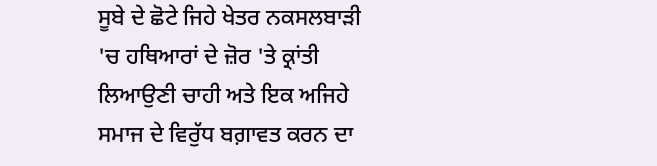ਸੂਬੇ ਦੇ ਛੋਟੇ ਜਿਹੇ ਖੇਤਰ ਨਕਸਲਬਾੜੀ 'ਚ ਹਥਿਆਰਾਂ ਦੇ ਜ਼ੋਰ 'ਤੇ ਕ੍ਰਾਂਤੀ ਲਿਆਉਣੀ ਚਾਹੀ ਅਤੇ ਇਕ ਅਜਿਹੇ ਸਮਾਜ ਦੇ ਵਿਰੁੱਧ ਬਗ਼ਾਵਤ ਕਰਨ ਦਾ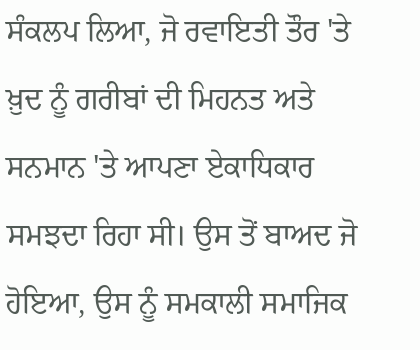ਸੰਕਲਪ ਲਿਆ, ਜੋ ਰਵਾਇਤੀ ਤੌਰ 'ਤੇ ਖ਼ੁਦ ਨੂੰ ਗਰੀਬਾਂ ਦੀ ਮਿਹਨਤ ਅਤੇ ਸਨਮਾਨ 'ਤੇ ਆਪਣਾ ਏਕਾਧਿਕਾਰ ਸਮਝਦਾ ਰਿਹਾ ਸੀ। ਉਸ ਤੋਂ ਬਾਅਦ ਜੋ ਹੋਇਆ, ਉਸ ਨੂੰ ਸਮਕਾਲੀ ਸਮਾਜਿਕ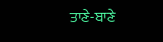ਤਾਣੇ-ਬਾਣੇ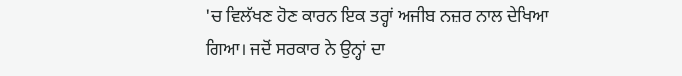'ਚ ਵਿਲੱਖਣ ਹੋਣ ਕਾਰਨ ਇਕ ਤਰ੍ਹਾਂ ਅਜੀਬ ਨਜ਼ਰ ਨਾਲ ਦੇਖਿਆ ਗਿਆ। ਜਦੋਂ ਸਰਕਾਰ ਨੇ ਉਨ੍ਹਾਂ ਦਾ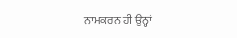ਨਾਮਕਰਨ ਹੀ ਉਨ੍ਹਾਂ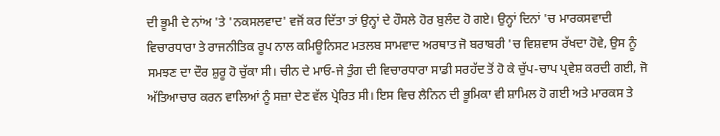ਦੀ ਭੂਮੀ ਦੇ ਨਾਂਅ 'ਤੇ 'ਨਕਸਲਵਾਦ' ਵਜੋਂ ਕਰ ਦਿੱਤਾ ਤਾਂ ਉਨ੍ਹਾਂ ਦੇ ਹੌਸਲੇ ਹੋਰ ਬੁਲੰਦ ਹੋ ਗਏ। ਉਨ੍ਹਾਂ ਦਿਨਾਂ 'ਚ ਮਾਰਕਸਵਾਦੀ ਵਿਚਾਰਧਾਰਾ ਤੇ ਰਾਜਨੀਤਿਕ ਰੂਪ ਨਾਲ ਕਮਿਊਨਿਸਟ ਮਤਲਬ ਸਾਮਵਾਦ ਅਰਥਾਤ ਜੋ ਬਰਾਬਰੀ 'ਚ ਵਿਸ਼ਵਾਸ ਰੱਖਦਾ ਹੋਵੇ, ਉਸ ਨੂੰ ਸਮਝਣ ਦਾ ਦੌਰ ਸ਼ੁਰੂ ਹੋ ਚੁੱਕਾ ਸੀ। ਚੀਨ ਦੇ ਮਾਓ-ਜੇ ਤੁੰਗ ਦੀ ਵਿਚਾਰਧਾਰਾ ਸਾਡੀ ਸਰਹੱਦ ਤੋਂ ਹੋ ਕੇ ਚੁੱਪ-ਚਾਪ ਪ੍ਰਵੇਸ਼ ਕਰਦੀ ਗਈ, ਜੋ ਅੱਤਿਆਚਾਰ ਕਰਨ ਵਾਲਿਆਂ ਨੂੰ ਸਜ਼ਾ ਦੇਣ ਵੱਲ ਪ੍ਰੇਰਿਤ ਸੀ। ਇਸ ਵਿਚ ਲੈਨਿਨ ਦੀ ਭੂਮਿਕਾ ਵੀ ਸ਼ਾਮਿਲ ਹੋ ਗਈ ਅਤੇ ਮਾਰਕਸ ਤੇ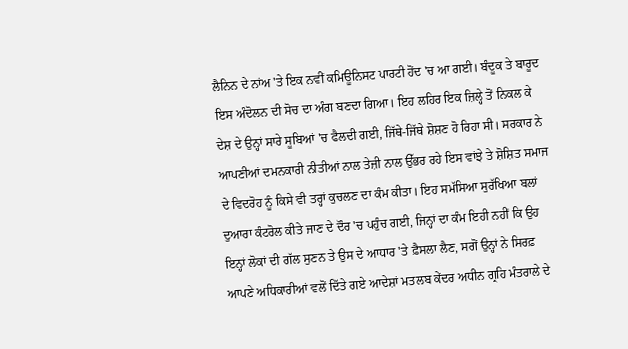ਲੈਨਿਨ ਦੇ ਨਾਂਅ 'ਤੇ ਇਕ ਨਵੀਂ ਕਮਿਊਨਿਸਟ ਪਾਰਟੀ ਹੋਂਦ 'ਚ ਆ ਗਈ। ਬੰਦੂਕ ਤੇ ਬਾਰੂਦ ਇਸ ਅੰਦੋਲਨ ਦੀ ਸੋਚ ਦਾ ਅੰਗ ਬਣਦਾ ਗਿਆ। ਇਹ ਲਹਿਰ ਇਕ ਜ਼ਿਲ੍ਹੇ ਤੋਂ ਨਿਕਲ ਕੇ ਦੇਸ਼ ਦੇ ਉਨ੍ਹਾਂ ਸਾਰੇ ਸੂਬਿਆਂ 'ਚ ਫੈਲਦੀ ਗਈ, ਜਿੱਥੇ-ਜਿੱਥੇ ਸ਼ੋਸ਼ਣ ਹੋ ਰਿਹਾ ਸੀ। ਸਰਕਾਰ ਨੇ ਆਪਣੀਆਂ ਦਮਨਕਾਰੀ ਨੀਤੀਆਂ ਨਾਲ ਤੇਜ਼ੀ ਨਾਲ ਉੱਭਰ ਰਹੇ ਇਸ ਵਾਂਝੇ ਤੇ ਸ਼ੋਸ਼ਿਤ ਸਮਾਜ ਦੇ ਵਿਦਰੋਹ ਨੂੰ ਕਿਸੇ ਵੀ ਤਰ੍ਹਾਂ ਕੁਚਲਣ ਦਾ ਕੰਮ ਕੀਤਾ। ਇਹ ਸਮੱਸਿਆ ਸੁਰੱਖਿਆ ਬਲਾਂ ਦੁਆਰਾ ਕੰਟਰੋਲ ਕੀਤੇ ਜਾਣ ਦੇ ਦੌਰ 'ਚ ਪਹੁੰਚ ਗਈ, ਜਿਨ੍ਹਾਂ ਦਾ ਕੰਮ ਇਹੀ ਨਹੀਂ ਕਿ ਉਹ ਇਨ੍ਹਾਂ ਲੋਕਾਂ ਦੀ ਗੱਲ ਸੁਣਨ ਤੇ ਉਸ ਦੇ ਆਧਾਰ 'ਤੇ ਫ਼ੈਸਲਾ ਲੈਣ, ਸਗੋਂ ਉਨ੍ਹਾਂ ਨੇ ਸਿਰਫ਼ ਆਪਣੇ ਅਧਿਕਾਰੀਆਂ ਵਲੋਂ ਦਿੱਤੇ ਗਏ ਆਦੇਸ਼ਾਂ ਮਤਲਬ ਕੇਂਦਰ ਅਧੀਨ ਗ੍ਰਹਿ ਮੰਤਰਾਲੇ ਦੇ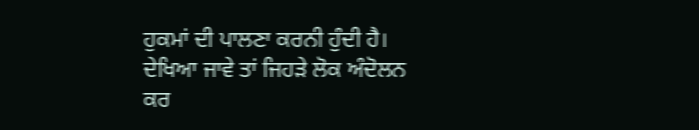ਹੁਕਮਾਂ ਦੀ ਪਾਲਣਾ ਕਰਨੀ ਹੁੰਦੀ ਹੈ। ਦੇਖਿਆ ਜਾਵੇ ਤਾਂ ਜਿਹੜੇ ਲੋਕ ਅੰਦੋਲਨ ਕਰ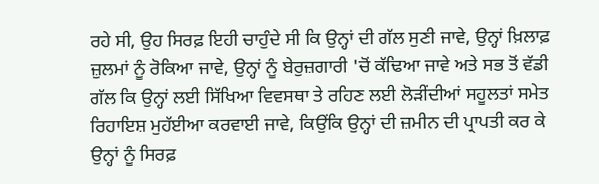ਰਹੇ ਸੀ, ਉਹ ਸਿਰਫ਼ ਇਹੀ ਚਾਹੁੰਦੇ ਸੀ ਕਿ ਉਨ੍ਹਾਂ ਦੀ ਗੱਲ ਸੁਣੀ ਜਾਵੇ, ਉਨ੍ਹਾਂ ਖ਼ਿਲਾਫ਼ ਜ਼ੁਲਮਾਂ ਨੂੰ ਰੋਕਿਆ ਜਾਵੇ, ਉਨ੍ਹਾਂ ਨੂੰ ਬੇਰੁਜ਼ਗਾਰੀ 'ਚੋਂ ਕੱਢਿਆ ਜਾਵੇ ਅਤੇ ਸਭ ਤੋਂ ਵੱਡੀ ਗੱਲ ਕਿ ਉਨ੍ਹਾਂ ਲਈ ਸਿੱਖਿਆ ਵਿਵਸਥਾ ਤੇ ਰਹਿਣ ਲਈ ਲੋੜੀਂਦੀਆਂ ਸਹੂਲਤਾਂ ਸਮੇਤ ਰਿਹਾਇਸ਼ ਮੁਹੱਈਆ ਕਰਵਾਈ ਜਾਵੇ, ਕਿਉਂਕਿ ਉਨ੍ਹਾਂ ਦੀ ਜ਼ਮੀਨ ਦੀ ਪ੍ਰਾਪਤੀ ਕਰ ਕੇ ਉਨ੍ਹਾਂ ਨੂੰ ਸਿਰਫ਼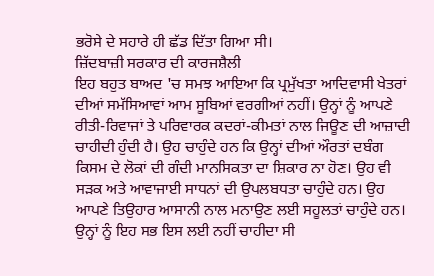ਭਰੋਸੇ ਦੇ ਸਹਾਰੇ ਹੀ ਛੱਡ ਦਿੱਤਾ ਗਿਆ ਸੀ।
ਜ਼ਿੱਦਬਾਜ਼ੀ ਸਰਕਾਰ ਦੀ ਕਾਰਜਸ਼ੈਲੀ
ਇਹ ਬਹੁਤ ਬਾਅਦ 'ਚ ਸਮਝ ਆਇਆ ਕਿ ਪ੍ਰਮੁੱਖਤਾ ਆਦਿਵਾਸੀ ਖੇਤਰਾਂ ਦੀਆਂ ਸਮੱਸਿਆਵਾਂ ਆਮ ਸੂਬਿਆਂ ਵਰਗੀਆਂ ਨਹੀਂ। ਉਨ੍ਹਾਂ ਨੂੰ ਆਪਣੇ ਰੀਤੀ-ਰਿਵਾਜਾਂ ਤੇ ਪਰਿਵਾਰਕ ਕਦਰਾਂ-ਕੀਮਤਾਂ ਨਾਲ ਜਿਊਣ ਦੀ ਆਜ਼ਾਦੀ ਚਾਹੀਦੀ ਹੁੰਦੀ ਹੈ। ਉਹ ਚਾਹੁੰਦੇ ਹਨ ਕਿ ਉਨ੍ਹਾਂ ਦੀਆਂ ਔਰਤਾਂ ਦਬੰਗ ਕਿਸਮ ਦੇ ਲੋਕਾਂ ਦੀ ਗੰਦੀ ਮਾਨਸਿਕਤਾ ਦਾ ਸ਼ਿਕਾਰ ਨਾ ਹੋਣ। ਉਹ ਵੀ ਸੜਕ ਅਤੇ ਆਵਾਜਾਈ ਸਾਧਨਾਂ ਦੀ ਉਪਲਬਧਤਾ ਚਾਹੁੰਦੇ ਹਨ। ਉਹ ਆਪਣੇ ਤਿਉਹਾਰ ਆਸਾਨੀ ਨਾਲ ਮਨਾਉਣ ਲਈ ਸਹੂਲਤਾਂ ਚਾਹੁੰਦੇ ਹਨ। ਉਨ੍ਹਾਂ ਨੂੰ ਇਹ ਸਭ ਇਸ ਲਈ ਨਹੀਂ ਚਾਹੀਦਾ ਸੀ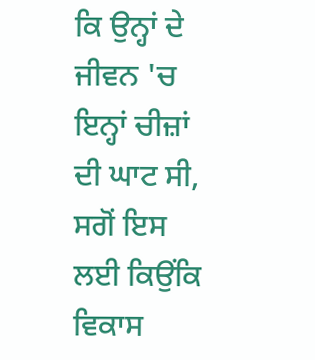ਕਿ ਉਨ੍ਹਾਂ ਦੇ ਜੀਵਨ 'ਚ ਇਨ੍ਹਾਂ ਚੀਜ਼ਾਂ ਦੀ ਘਾਟ ਸੀ, ਸਗੋਂ ਇਸ ਲਈ ਕਿਉਂਕਿ ਵਿਕਾਸ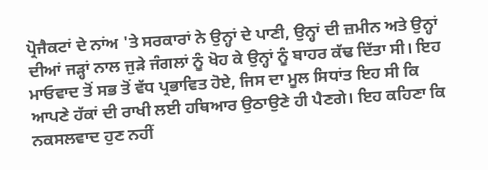ਪ੍ਰੋਜੈਕਟਾਂ ਦੇ ਨਾਂਅ 'ਤੇ ਸਰਕਾਰਾਂ ਨੇ ਉਨ੍ਹਾਂ ਦੇ ਪਾਣੀ, ਉਨ੍ਹਾਂ ਦੀ ਜ਼ਮੀਨ ਅਤੇ ਉਨ੍ਹਾਂ ਦੀਆਂ ਜੜ੍ਹਾਂ ਨਾਲ ਜੁੜੇ ਜੰਗਲਾਂ ਨੂੰ ਖੋਹ ਕੇ ਉਨ੍ਹਾਂ ਨੂੰ ਬਾਹਰ ਕੱਢ ਦਿੱਤਾ ਸੀ। ਇਹ ਮਾਓਵਾਦ ਤੋਂ ਸਭ ਤੋਂ ਵੱਧ ਪ੍ਰਭਾਵਿਤ ਹੋਏ, ਜਿਸ ਦਾ ਮੂਲ ਸਿਧਾਂਤ ਇਹ ਸੀ ਕਿ ਆਪਣੇ ਹੱਕਾਂ ਦੀ ਰਾਖੀ ਲਈ ਹਥਿਆਰ ਉਠਾਉਣੇ ਹੀ ਪੈਣਗੇ। ਇਹ ਕਹਿਣਾ ਕਿ ਨਕਸਲਵਾਦ ਹੁਣ ਨਹੀਂ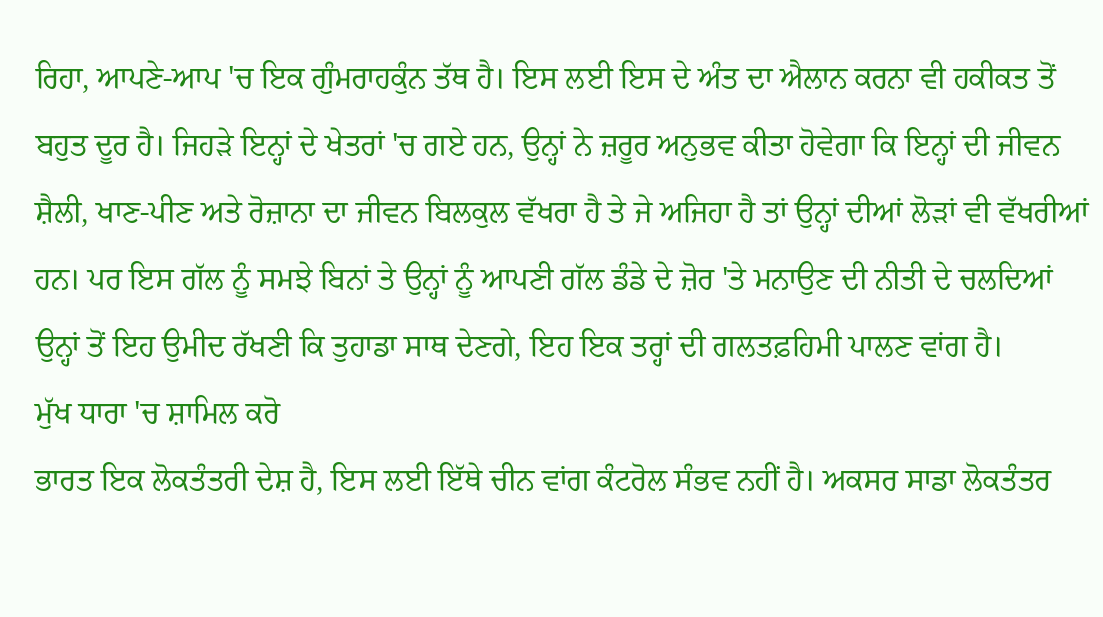ਰਿਹਾ, ਆਪਣੇ-ਆਪ 'ਚ ਇਕ ਗੁੰਮਰਾਹਕੁੰਨ ਤੱਥ ਹੈ। ਇਸ ਲਈ ਇਸ ਦੇ ਅੰਤ ਦਾ ਐਲਾਨ ਕਰਨਾ ਵੀ ਹਕੀਕਤ ਤੋਂ ਬਹੁਤ ਦੂਰ ਹੈ। ਜਿਹੜੇ ਇਨ੍ਹਾਂ ਦੇ ਖੇਤਰਾਂ 'ਚ ਗਏ ਹਨ, ਉਨ੍ਹਾਂ ਨੇ ਜ਼ਰੂਰ ਅਨੁਭਵ ਕੀਤਾ ਹੋਵੇਗਾ ਕਿ ਇਨ੍ਹਾਂ ਦੀ ਜੀਵਨ ਸ਼ੈਲੀ, ਖਾਣ-ਪੀਣ ਅਤੇ ਰੋਜ਼ਾਨਾ ਦਾ ਜੀਵਨ ਬਿਲਕੁਲ ਵੱਖਰਾ ਹੈ ਤੇ ਜੇ ਅਜਿਹਾ ਹੈ ਤਾਂ ਉਨ੍ਹਾਂ ਦੀਆਂ ਲੋੜਾਂ ਵੀ ਵੱਖਰੀਆਂ ਹਨ। ਪਰ ਇਸ ਗੱਲ ਨੂੰ ਸਮਝੇ ਬਿਨਾਂ ਤੇ ਉਨ੍ਹਾਂ ਨੂੰ ਆਪਣੀ ਗੱਲ ਡੰਡੇ ਦੇ ਜ਼ੋਰ 'ਤੇ ਮਨਾਉਣ ਦੀ ਨੀਤੀ ਦੇ ਚਲਦਿਆਂ ਉਨ੍ਹਾਂ ਤੋਂ ਇਹ ਉਮੀਦ ਰੱਖਣੀ ਕਿ ਤੁਹਾਡਾ ਸਾਥ ਦੇਣਗੇ, ਇਹ ਇਕ ਤਰ੍ਹਾਂ ਦੀ ਗਲਤਫ਼ਹਿਮੀ ਪਾਲਣ ਵਾਂਗ ਹੈ।
ਮੁੱਖ ਧਾਰਾ 'ਚ ਸ਼ਾਮਿਲ ਕਰੋ
ਭਾਰਤ ਇਕ ਲੋਕਤੰਤਰੀ ਦੇਸ਼ ਹੈ, ਇਸ ਲਈ ਇੱਥੇ ਚੀਨ ਵਾਂਗ ਕੰਟਰੋਲ ਸੰਭਵ ਨਹੀਂ ਹੈ। ਅਕਸਰ ਸਾਡਾ ਲੋਕਤੰਤਰ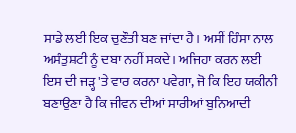ਸਾਡੇ ਲਈ ਇਕ ਚੁਣੌਤੀ ਬਣ ਜਾਂਦਾ ਹੈ। ਅਸੀਂ ਹਿੰਸਾ ਨਾਲ ਅਸੰਤੁਸ਼ਟੀ ਨੂੰ ਦਬਾ ਨਹੀਂ ਸਕਦੇ। ਅਜਿਹਾ ਕਰਨ ਲਈ ਇਸ ਦੀ ਜੜ੍ਹ 'ਤੇ ਵਾਰ ਕਰਨਾ ਪਵੇਗਾ, ਜੋ ਕਿ ਇਹ ਯਕੀਨੀ ਬਣਾਉਣਾ ਹੈ ਕਿ ਜੀਵਨ ਦੀਆਂ ਸਾਰੀਆਂ ਬੁਨਿਆਦੀ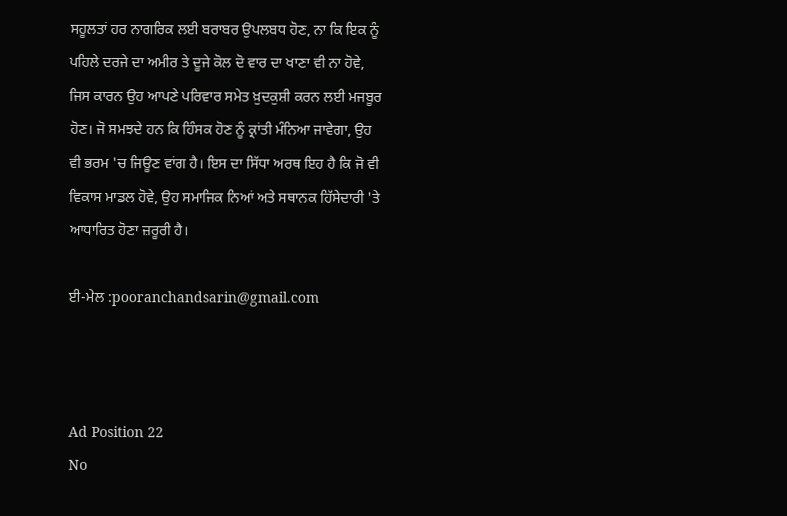ਸਹੂਲਤਾਂ ਹਰ ਨਾਗਰਿਕ ਲਈ ਬਰਾਬਰ ਉਪਲਬਧ ਹੋਣ, ਨਾ ਕਿ ਇਕ ਨੂੰ ਪਹਿਲੇ ਦਰਜੇ ਦਾ ਅਮੀਰ ਤੇ ਦੂਜੇ ਕੋਲ ਦੋ ਵਾਰ ਦਾ ਖਾਣਾ ਵੀ ਨਾ ਹੋਵੇ, ਜਿਸ ਕਾਰਨ ਉਹ ਆਪਣੇ ਪਰਿਵਾਰ ਸਮੇਤ ਖ਼ੁਦਕੁਸ਼ੀ ਕਰਨ ਲਈ ਮਜਬੂਰ ਹੋਣ। ਜੋ ਸਮਝਦੇ ਹਨ ਕਿ ਹਿੰਸਕ ਹੋਣ ਨੂੰ ਕ੍ਰਾਂਤੀ ਮੰਨਿਆ ਜਾਵੇਗਾ, ਉਹ ਵੀ ਭਰਮ 'ਚ ਜਿਊਣ ਵਾਂਗ ਹੈ। ਇਸ ਦਾ ਸਿੱਧਾ ਅਰਥ ਇਹ ਹੈ ਕਿ ਜੋ ਵੀ ਵਿਕਾਸ ਮਾਡਲ ਹੋਵੇ, ਉਹ ਸਮਾਜਿਕ ਨਿਆਂ ਅਤੇ ਸਥਾਨਕ ਹਿੱਸੇਦਾਰੀ 'ਤੇ ਆਧਾਰਿਤ ਹੋਣਾ ਜ਼ਰੂਰੀ ਹੈ।

ਈ-ਮੇਲ :pooranchandsarin@gmail.com



Ad Position 22
No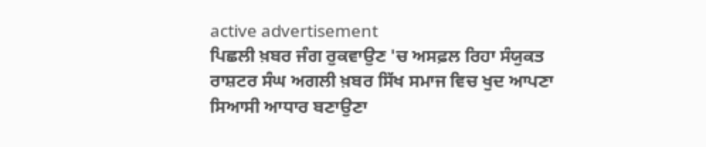active advertisement
ਪਿਛਲੀ ਖ਼ਬਰ ਜੰਗ ਰੁਕਵਾਉਣ 'ਚ ਅਸਫ਼ਲ ਰਿਹਾ ਸੰਯੁਕਤ ਰਾਸ਼ਟਰ ਸੰਘ ਅਗਲੀ ਖ਼ਬਰ ਸਿੱਖ ਸਮਾਜ ਵਿਚ ਖੁਦ ਆਪਣਾ ਸਿਆਸੀ ਆਧਾਰ ਬਣਾਉਣਾ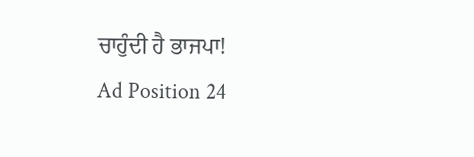ਚਾਹੁੰਦੀ ਹੈ ਭਾਜਪਾ!
Ad Position 24